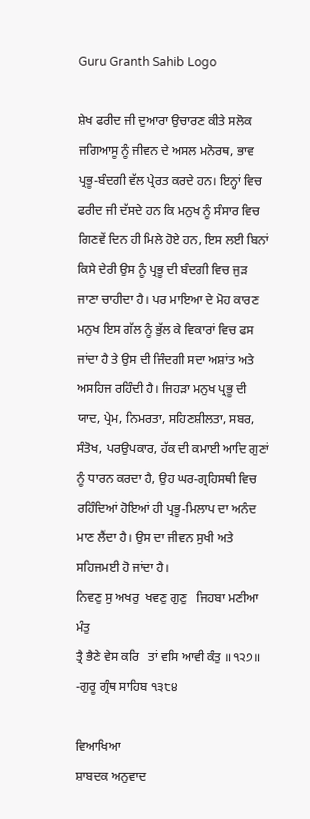Guru Granth Sahib Logo

ਸ਼ੇਖ ਫਰੀਦ ਜੀ ਦੁਆਰਾ ਉਚਾਰਣ ਕੀਤੇ ਸਲੋਕ ਜਗਿਆਸੂ ਨੂੰ ਜੀਵਨ ਦੇ ਅਸਲ ਮਨੋਰਥ, ਭਾਵ ਪ੍ਰਭੂ-ਬੰਦਗੀ ਵੱਲ ਪ੍ਰੇਰਤ ਕਰਦੇ ਹਨ। ਇਨ੍ਹਾਂ ਵਿਚ ਫਰੀਦ ਜੀ ਦੱਸਦੇ ਹਨ ਕਿ ਮਨੁਖ ਨੂੰ ਸੰਸਾਰ ਵਿਚ ਗਿਣਵੇਂ ਦਿਨ ਹੀ ਮਿਲੇ ਹੋਏ ਹਨ, ਇਸ ਲਈ ਬਿਨਾਂ ਕਿਸੇ ਦੇਰੀ ਉਸ ਨੂੰ ਪ੍ਰਭੂ ਦੀ ਬੰਦਗੀ ਵਿਚ ਜੁੜ ਜਾਣਾ ਚਾਹੀਦਾ ਹੈ। ਪਰ ਮਾਇਆ ਦੇ ਮੋਹ ਕਾਰਣ ਮਨੁਖ ਇਸ ਗੱਲ ਨੂੰ ਭੁੱਲ ਕੇ ਵਿਕਾਰਾਂ ਵਿਚ ਫਸ ਜਾਂਦਾ ਹੈ ਤੇ ਉਸ ਦੀ ਜਿੰਦਗੀ ਸਦਾ ਅਸ਼ਾਂਤ ਅਤੇ ਅਸਹਿਜ ਰਹਿੰਦੀ ਹੈ। ਜਿਹੜਾ ਮਨੁਖ ਪ੍ਰਭੂ ਦੀ ਯਾਦ, ਪ੍ਰੇਮ, ਨਿਮਰਤਾ, ਸਹਿਣਸ਼ੀਲਤਾ, ਸਬਰ, ਸੰਤੋਖ, ਪਰਉਪਕਾਰ, ਹੱਕ ਦੀ ਕਮਾਈ ਆਦਿ ਗੁਣਾਂ ਨੂੰ ਧਾਰਨ ਕਰਦਾ ਹੈ, ਉਹ ਘਰ-ਗ੍ਰਹਿਸਥੀ ਵਿਚ ਰਹਿੰਦਿਆਂ ਹੋਇਆਂ ਹੀ ਪ੍ਰਭੂ-ਮਿਲਾਪ ਦਾ ਅਨੰਦ ਮਾਣ ਲੈਂਦਾ ਹੈ। ਉਸ ਦਾ ਜੀਵਨ ਸੁਖੀ ਅਤੇ ਸਹਿਜਮਈ ਹੋ ਜਾਂਦਾ ਹੈ।
ਨਿਵਣੁ ਸੁ ਅਖਰੁ  ਖਵਣੁ ਗੁਣੁ   ਜਿਹਬਾ ਮਣੀਆ ਮੰਤੁ
ਤ੍ਰੈ ਭੈਣੇ ਵੇਸ ਕਰਿ   ਤਾਂ ਵਸਿ ਆਵੀ ਕੰਤੁ ॥੧੨੭॥
-ਗੁਰੂ ਗ੍ਰੰਥ ਸਾਹਿਬ ੧੩੮੪

ਵਿਆਖਿਆ
ਸ਼ਾਬਦਕ ਅਨੁਵਾਦ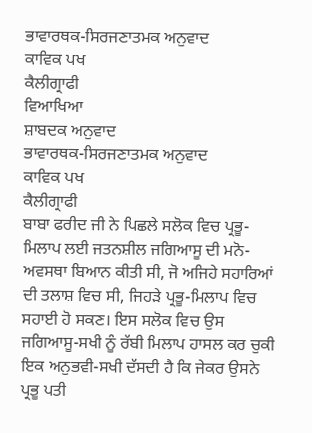ਭਾਵਾਰਥਕ-ਸਿਰਜਣਾਤਮਕ ਅਨੁਵਾਦ
ਕਾਵਿਕ ਪਖ
ਕੈਲੀਗ੍ਰਾਫੀ
ਵਿਆਖਿਆ
ਸ਼ਾਬਦਕ ਅਨੁਵਾਦ
ਭਾਵਾਰਥਕ-ਸਿਰਜਣਾਤਮਕ ਅਨੁਵਾਦ
ਕਾਵਿਕ ਪਖ
ਕੈਲੀਗ੍ਰਾਫੀ
ਬਾਬਾ ਫਰੀਦ ਜੀ ਨੇ ਪਿਛਲੇ ਸਲੋਕ ਵਿਚ ਪ੍ਰਭੂ-ਮਿਲਾਪ ਲਈ ਜਤਨਸ਼ੀਲ ਜਗਿਆਸੂ ਦੀ ਮਨੋ-ਅਵਸਥਾ ਬਿਆਨ ਕੀਤੀ ਸੀ, ਜੋ ਅਜਿਹੇ ਸਹਾਰਿਆਂ ਦੀ ਤਲਾਸ਼ ਵਿਚ ਸੀ, ਜਿਹੜੇ ਪ੍ਰਭੂ-ਮਿਲਾਪ ਵਿਚ ਸਹਾਈ ਹੋ ਸਕਣ। ਇਸ ਸਲੋਕ ਵਿਚ ਉਸ ਜਗਿਆਸੂ-ਸਖੀ ਨੂੰ ਰੱਬੀ ਮਿਲਾਪ ਹਾਸਲ ਕਰ ਚੁਕੀ ਇਕ ਅਨੁਭਵੀ-ਸਖੀ ਦੱਸਦੀ ਹੈ ਕਿ ਜੇਕਰ ਉਸਨੇ ਪ੍ਰਭੂ ਪਤੀ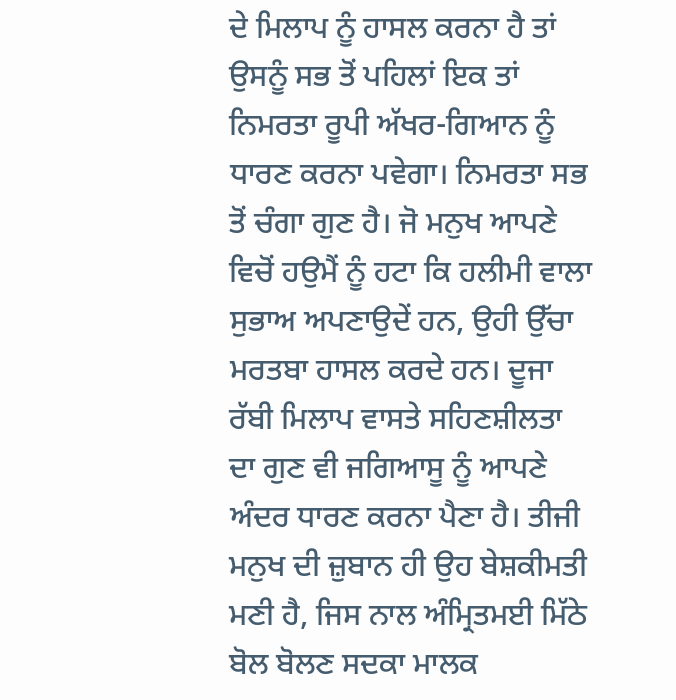ਦੇ ਮਿਲਾਪ ਨੂੰ ਹਾਸਲ ਕਰਨਾ ਹੈ ਤਾਂ ਉਸਨੂੰ ਸਭ ਤੋਂ ਪਹਿਲਾਂ ਇਕ ਤਾਂ ਨਿਮਰਤਾ ਰੂਪੀ ਅੱਖਰ-ਗਿਆਨ ਨੂੰ ਧਾਰਣ ਕਰਨਾ ਪਵੇਗਾ। ਨਿਮਰਤਾ ਸਭ ਤੋਂ ਚੰਗਾ ਗੁਣ ਹੈ। ਜੋ ਮਨੁਖ ਆਪਣੇ ਵਿਚੋਂ ਹਉਮੈਂ ਨੂੰ ਹਟਾ ਕਿ ਹਲੀਮੀ ਵਾਲਾ ਸੁਭਾਅ ਅਪਣਾਉਦੇਂ ਹਨ, ਉਹੀ ਉੱਚਾ ਮਰਤਬਾ ਹਾਸਲ ਕਰਦੇ ਹਨ। ਦੂਜਾ ਰੱਬੀ ਮਿਲਾਪ ਵਾਸਤੇ ਸਹਿਣਸ਼ੀਲਤਾ ਦਾ ਗੁਣ ਵੀ ਜਗਿਆਸੂ ਨੂੰ ਆਪਣੇ ਅੰਦਰ ਧਾਰਣ ਕਰਨਾ ਪੈਣਾ ਹੈ। ਤੀਜੀ ਮਨੁਖ ਦੀ ਜ਼ੁਬਾਨ ਹੀ ਉਹ ਬੇਸ਼ਕੀਮਤੀ ਮਣੀ ਹੈ, ਜਿਸ ਨਾਲ ਅੰਮ੍ਰਿਤਮਈ ਮਿੱਠੇ ਬੋਲ ਬੋਲਣ ਸਦਕਾ ਮਾਲਕ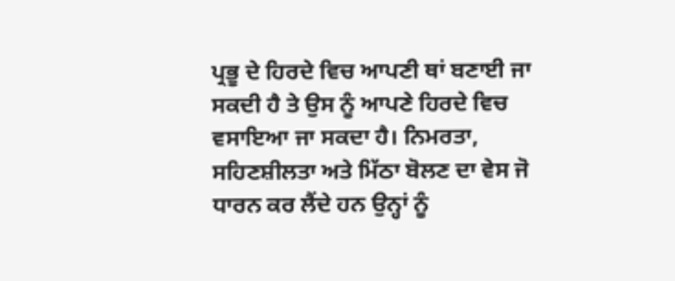ਪ੍ਰਭੂ ਦੇ ਹਿਰਦੇ ਵਿਚ ਆਪਣੀ ਥਾਂ ਬਣਾਈ ਜਾ ਸਕਦੀ ਹੈ ਤੇ ਉਸ ਨੂੰ ਆਪਣੇ ਹਿਰਦੇ ਵਿਚ ਵਸਾਇਆ ਜਾ ਸਕਦਾ ਹੈ। ਨਿਮਰਤਾ, ਸਹਿਣਸ਼ੀਲਤਾ ਅਤੇ ਮਿੱਠਾ ਬੋਲਣ ਦਾ ਵੇਸ ਜੋ ਧਾਰਨ ਕਰ ਲੈਂਦੇ ਹਨ ਉਨ੍ਹਾਂ ਨੂੰ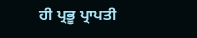ਹੀ ਪ੍ਰਭੂ ਪ੍ਰਾਪਤੀ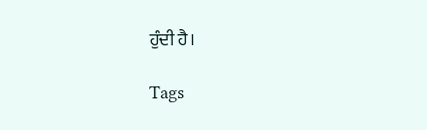ਹੁੰਦੀ ਹੈ।

Tags